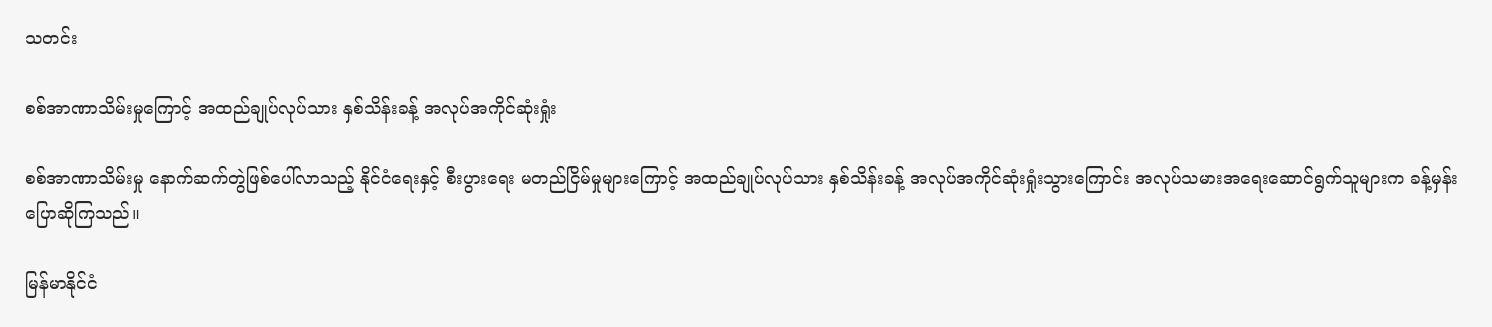သတင်း

စစ်အာဏာသိမ်းမှုကြောင့် အထည်ချုပ်လုပ်သား နှစ်သိန်းခန့် အလုပ်အကိုင်ဆုံးရှုံး

စစ်အာဏာသိမ်းမှု နောက်ဆက်တွဲဖြစ်ပေါ်လာသည့် နိုင်ငံရေးနှင့် စီးပွားရေး မတည်ငြိမ်မှုများကြောင့် အထည်ချုပ်လုပ်သား နှစ်သိန်းခန့် အလုပ်အကိုင်ဆုံးရှုံးသွားကြောင်း အလုပ်သမားအရေးဆောင်ရွက်သူများက ခန့်မှန်းပြောဆိုကြသည်။

မြန်မာနိုင်ငံ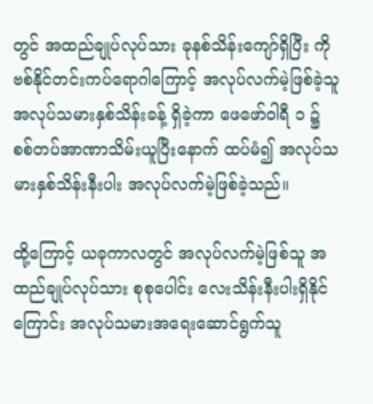တွင် အထည်ချုပ်လုပ်သား ခုနစ်သိန်းကျော်ရှိပြီး ကိုဗစ်နိုင်တင်းကပ်ရောဂါကြောင့် အလုပ်လက်မဲ့ဖြစ်ခဲ့သူ အလုပ်သမားနှစ်သိန်းခန့် ရှိခဲ့ကာ ဖေဖော်ဝါရီ ၁ ၌ စစ်တပ်အာဏာသိမ်းယူပြီးနောက် ထပ်မံ၍ အလုပ်သမားနှစ်သိန်းနီးပါး အလုပ်လက်မဲ့ဖြစ်ခဲ့သည်။

ထို့ကြောင့် ယခုကာလတွင် အလုပ်လက်မဲ့ဖြစ်သူ အထည်ချုပ်လုပ်သား စုစုပေါင်း လေးသိန်းနီးပါးရှိနိုင်ကြောင်း အလုပ်သမားအရေးဆောင်ရွက်သူ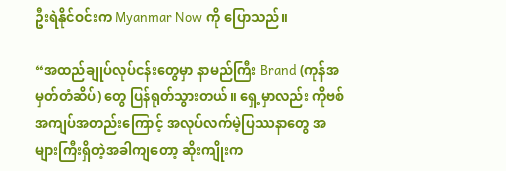ဦးရဲနိုင်ဝင်းက Myanmar Now ကို ပြောသည်။

“အထည်ချုပ်လုပ်ငန်းတွေမှာ နာမည်ကြီး Brand (ကုန်အမှတ်တံဆိပ်) တွေ ပြန်ရုတ်သွားတယ်။ ရှေ့မှာလည်း ကိုဗစ်အကျပ်အတည်းကြောင့် အလုပ်လက်မဲ့ပြဿနာတွေ အများကြီးရှိတဲ့အခါကျတော့ ဆိုးကျိုးက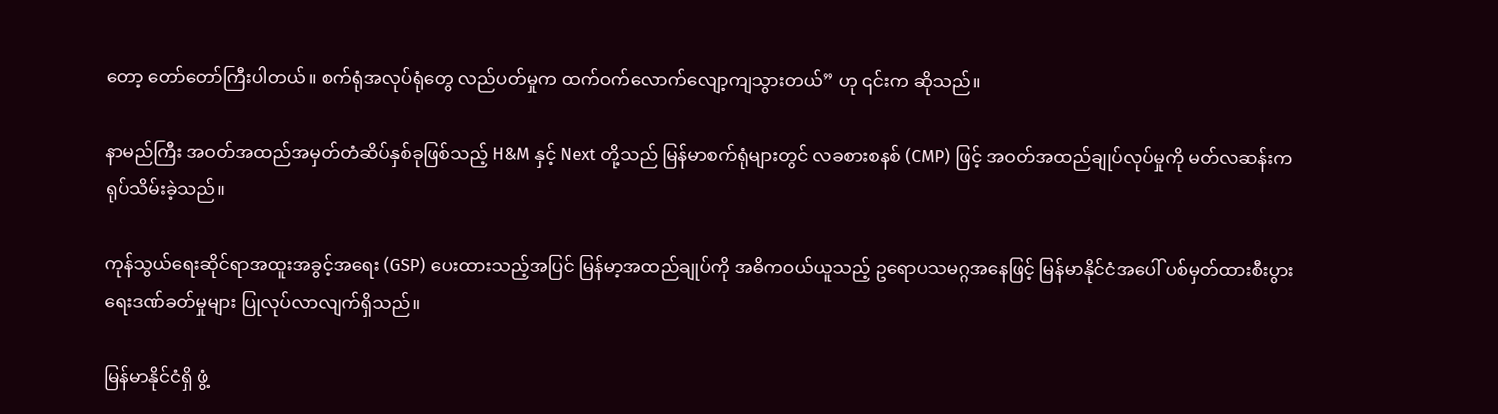တော့ တော်တော်ကြီးပါတယ်။ စက်ရုံအလုပ်ရုံတွေ လည်ပတ်မှုက ထက်ဝက်လောက်လျော့ကျသွားတယ်” ဟု ၎င်းက ဆိုသည်။

နာမည်ကြီး အဝတ်အထည်အမှတ်တံဆိပ်နှစ်ခုဖြစ်သည့် H&M နှင့် Next တို့သည် မြန်မာစက်ရုံများတွင် လခစားစနစ် (CMP) ဖြင့် အဝတ်အထည်ချုပ်လုပ်မှုကို မတ်လဆန်းက ရုပ်သိမ်းခဲ့သည်။

ကုန်သွယ်ရေးဆိုင်ရာအထူးအခွင့်အရေး (GSP) ပေးထားသည့်အပြင် မြန်မာ့အထည်ချုပ်ကို အဓိကဝယ်ယူသည့် ဥရောပသမဂ္ဂအနေဖြင့် မြန်မာနိုင်ငံအပေါ် ပစ်မှတ်ထားစီးပွားရေးဒဏ်ခတ်မှုများ ပြုလုပ်လာလျက်ရှိသည်။

မြန်မာနိုင်ငံရှိ ဖွံ့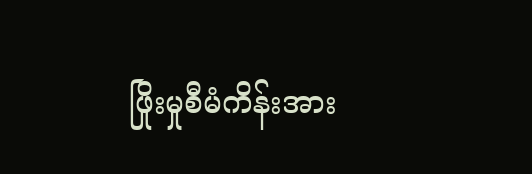ဖြိုးမှုစီမံကိန်းအား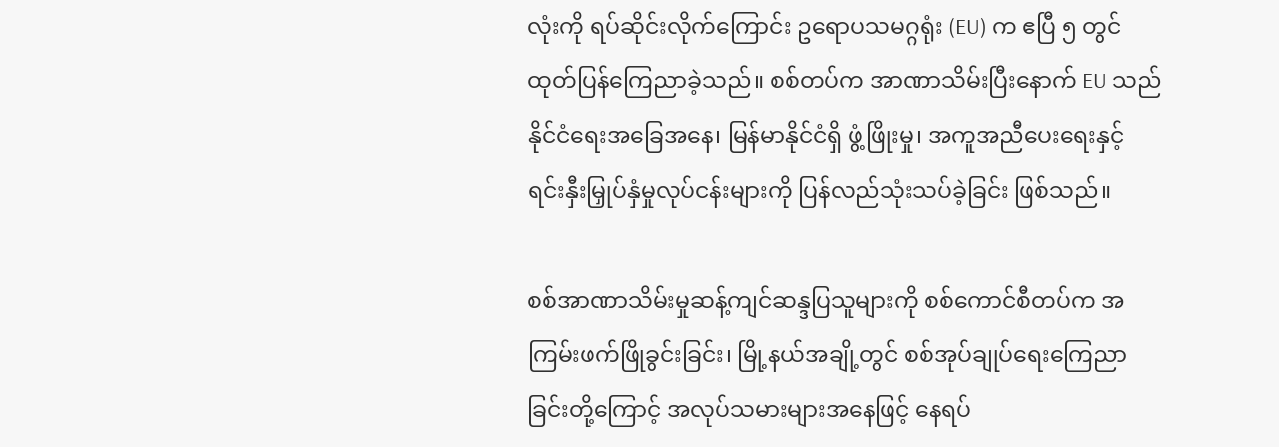လုံးကို ရပ်ဆိုင်းလိုက်ကြောင်း ဥရောပသမဂ္ဂရုံး (EU) က ဧပြီ ၅ တွင် ထုတ်ပြန်ကြေညာခဲ့သည်။ စစ်တပ်က အာဏာသိမ်းပြီးနောက် EU သည် နိုင်ငံရေးအခြေအနေ၊ မြန်မာနိုင်ငံရှိ ဖွံ့ဖြိုးမှု၊ အကူအညီပေးရေးနှင့် ရင်းနှီးမြှုပ်နှံမှုလုပ်ငန်းများကို ပြန်လည်သုံးသပ်ခဲ့ခြင်း ဖြစ်သည်။

စစ်အာဏာသိမ်းမှုဆန့်ကျင်ဆန္ဒပြသူများကို စစ်ကောင်စီတပ်က အကြမ်းဖက်ဖြိုခွင်းခြင်း၊ မြို့နယ်အချို့တွင် စစ်အုပ်ချုပ်ရေးကြေညာခြင်းတို့ကြောင့် အလုပ်သမားများအနေဖြင့် နေရပ်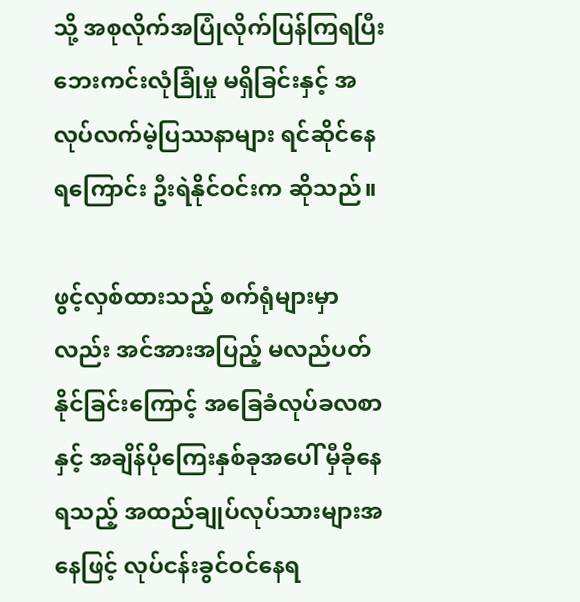သို့ အစုလိုက်အပြုံလိုက်ပြန်ကြရပြီး ဘေးကင်းလုံခြုံမှု မရှိခြင်းနှင့် အလုပ်လက်မဲ့ပြဿနာများ ရင်ဆိုင်နေရကြောင်း ဦးရဲနိုင်ဝင်းက ဆိုသည်။

ဖွင့်လှစ်ထားသည့် စက်ရုံများမှာလည်း အင်အားအပြည့် မလည်ပတ်နိုင်ခြင်းကြောင့် အခြေခံလုပ်ခလစာနှင့် အချိန်ပိုကြေးနှစ်ခုအပေါ် မှီခိုနေရသည့် အထည်ချုပ်လုပ်သားများအနေဖြင့် လုပ်ငန်းခွင်ဝင်နေရ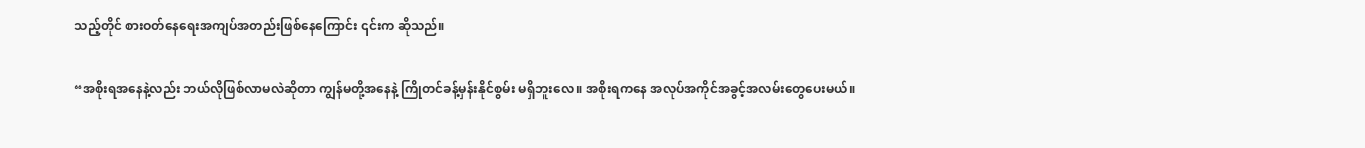သည့်တိုင် စားဝတ်နေရေးအကျပ်အတည်းဖြစ်နေကြောင်း ၎င်းက ဆိုသည်။

“အစိုးရအနေနဲ့လည်း ဘယ်လိုဖြစ်လာမလဲဆိုတာ ကျွန်မတို့အနေနဲ့ ကြိုတင်ခန့်မှန်းနိုင်စွမ်း မရှိဘူးလေ။ အစိုးရကနေ အလုပ်အကိုင်အခွင့်အလမ်းတွေပေးမယ်။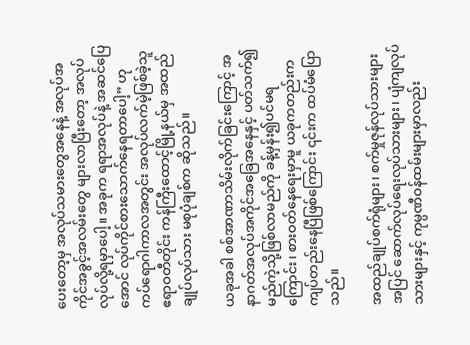ပေးတော့မှ အလုပ်သမားတွေအနေနဲ့ အလုပ်အကိုင်အခွင့်အလမ်းတွေ များလာပြီးတော့ အလုပ်လုပ်လို့ရမှာပေါ့။ အခုက ရရာအလုပ်နဲ့ အဆင်ပြေအောင် လုပ်ကိုင်စားသောက်နေရတာပေါ့” ဟု ကပ်ရောဂါကာလအတွင်း အလုပ်လက်မဲ့ဖြစ်ခဲ့သူ ဧရာဝတီတိုင်း ကန်ကြီးထောင့်မြို့နယ်မှ အထည်ချုပ်လုပ်သား မစုပုံချစ်က ဆိုသည်။

ယခုအခါ စစ်အာဏာသိမ်းလိုက်ခြင်းကြောင့် အနာဂတ်အလုပ်အကိုင်အခြေအနေနှင့် ပတ်သက်၍ မည်ကဲ့သို့ဖြစ်လာမည်ကို ခန့်မှန်း၍ပင်မရကြောင်း၊ စားဝတ်နေရေးမှာမူ ယခုကတည်းက ကျပ်တည်းနေပြီဖြစ်ကြောင်း ၎င်းက ထပ်မံပြောသည်။

အထည်ချုပ်စက်ရုံများ၊ စက်မှုဇုန်လုပ်သားများအပြင် ဆောက်လုပ်ရေးလုပ်သားများ၊ ပျံကျလုပ်သားများနှင့် ကုမ္ပဏီဝန်ထမ်းများမှာလည်း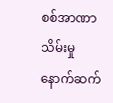စစ်အာဏာသိမ်းမှု နောက်ဆက်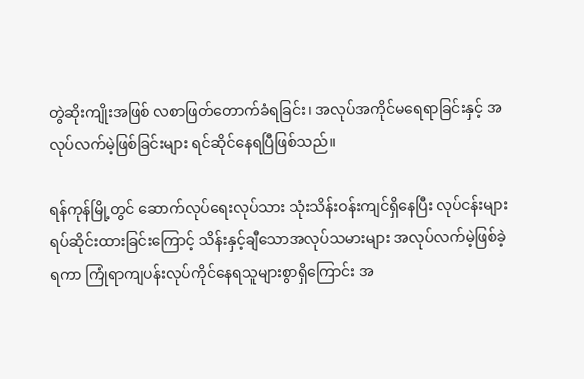တွဲဆိုးကျိုးအဖြစ် လစာဖြတ်တောက်ခံရခြင်း၊ အလုပ်အကိုင်မရေရာခြင်းနှင့် အလုပ်လက်မဲ့ဖြစ်ခြင်းများ ရင်ဆိုင်နေရပြီဖြစ်သည်။

ရန်ကုန်မြို့တွင် ဆောက်လုပ်ရေးလုပ်သား သုံးသိန်းဝန်းကျင်ရှိနေပြီး လုပ်ငန်းများရပ်ဆိုင်းထားခြင်းကြောင့် သိန်းနှင့်ချီသောအလုပ်သမားများ အလုပ်လက်မဲ့ဖြစ်ခဲ့ရကာ ကြုံရာကျပန်းလုပ်ကိုင်နေရသူများစွာရှိကြောင်း အ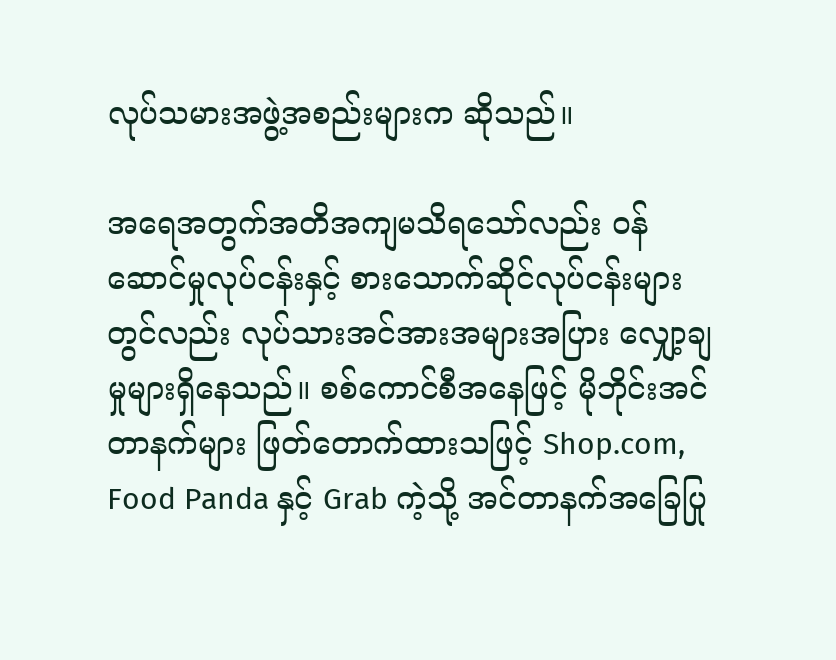လုပ်သမားအဖွဲ့အစည်းများက ဆိုသည်။

အရေအတွက်အတိအကျမသိရသော်လည်း ဝန်ဆောင်မှုလုပ်ငန်းနှင့် စားသောက်ဆိုင်လုပ်ငန်းများတွင်လည်း လုပ်သားအင်အားအများအပြား လျှော့ချမှုများရှိနေသည်။ စစ်ကောင်စီအနေဖြင့် မိုဘိုင်းအင်တာနက်များ ဖြတ်တောက်ထားသဖြင့် Shop.com, Food Panda နှင့် Grab ကဲ့သို့ အင်တာနက်အခြေပြု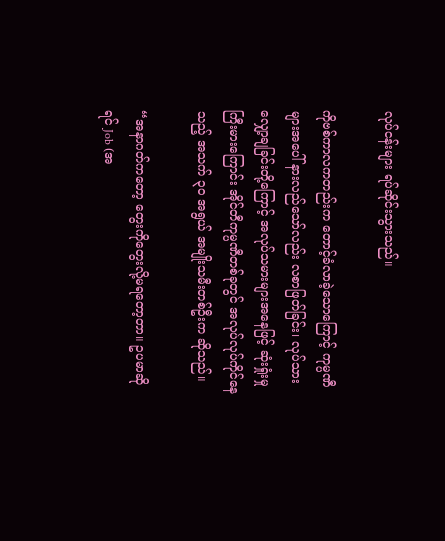လုပ်ငန်းများ ရပ်ဆိုင်းသွားသည်။

ကိုဗစ်ကာလကတည်းက တောင့်ခံလာခဲ့သောကြောင့် ကုမ္ပဏီများအပေါ် နားလည်သော်လည်း လစာဖြတ်ခြင်း၊ လုပ်သားလျှော့ချခြင်းတို့ကြောင့် အလုပ်သမားများအနေဖြင့် ဆုံးရှုံးမှုကြီးမားကြောင်း အိုင်တီကုမ္ပဏီတစ်ခုတွင် အလုပ်လုပ်ကိုင်နေသည့် အသက် ၃၀ အရွယ် အမျိုးသမီးတစ်ဦးက ဆိုသည်။

“အနာဂတ်ကတော့ တွေးကိုတွေးလို့မရတော့တာ။ ဥပမာဆိုရင် Job (အ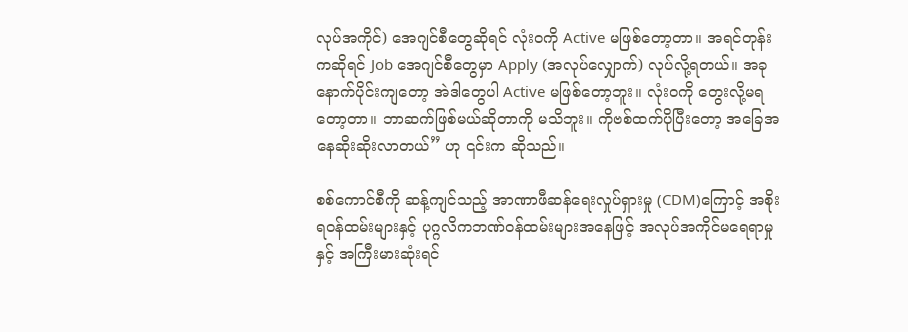လုပ်အကိုင်) အေဂျင်စီတွေဆိုရင် လုံးဝကို Active မဖြစ်တော့တာ။ အရင်တုန်းကဆိုရင် Job အေဂျင်စီတွေမှာ Apply (အလုပ်လျှောက်) လုပ်လို့ရတယ်။ အခုနောက်ပိုင်းကျတော့ အဲဒါတွေပါ Active မဖြစ်တော့ဘူး။ လုံးဝကို တွေးလို့မရတော့တာ။ ဘာဆက်ဖြစ်မယ်ဆိုတာကို မသိဘူး။ ကိုဗစ်ထက်ပိုပြီးတော့ အခြေအနေဆိုးဆိုးလာတယ်” ဟု ၎င်းက ဆိုသည်။

စစ်ကောင်စီကို ဆန့်ကျင်သည့် အာဏာဖီဆန်ရေးလှုပ်ရှားမှု (CDM)ကြောင့် အစိုးရဝန်ထမ်းများနှင့် ပုဂ္ဂလိကဘဏ်ဝန်ထမ်းများအနေဖြင့် အလုပ်အကိုင်မရေရာမှုနှင့် အကြီးမားဆုံးရင်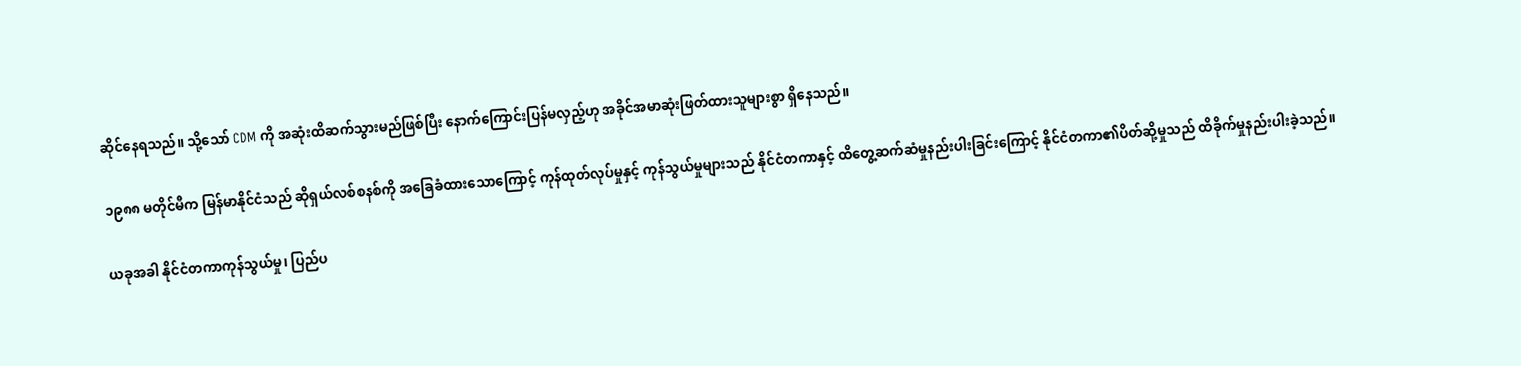ဆိုင်နေရသည်။ သို့သော် CDM ကို အဆုံးထိဆက်သွားမည်ဖြစ်ပြီး နောက်ကြောင်းပြန်မလှည့်ဟု အခိုင်အမာဆုံးဖြတ်ထားသူများစွာ ရှိနေသည်။

၁၉၈၈ မတိုင်မီက မြန်မာနိုင်ငံသည် ဆိုရှယ်လစ်စနစ်ကို အခြေခံထားသောကြောင့် ကုန်ထုတ်လုပ်မှုနှင့် ကုန်သွယ်မှုများသည် နိုင်ငံတကာနှင့် ထိတွေ့ဆက်ဆံမှုနည်းပါးခြင်းကြောင့် နိုင်ငံတကာ၏ပိတ်ဆို့မှုသည် ထိခိုက်မှုနည်းပါးခဲ့သည်။

ယခုအခါ နိုင်ငံတကာကုန်သွယ်မှု၊ ပြည်ပ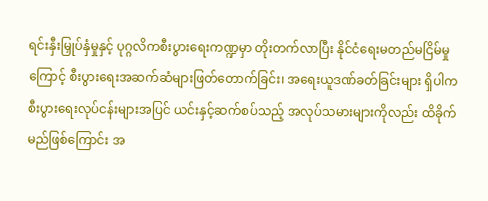ရင်းနှီးမြှုပ်နှံမှုနှင့် ပုဂ္ဂလိကစီးပွားရေးကဏ္ဍမှာ တိုးတက်လာပြီး နိုင်ငံရေးမတည်မငြိမ်မှုကြောင့် စီးပွားရေးအဆက်ဆံများဖြတ်တောက်ခြင်း၊ အရေးယူဒဏ်ခတ်ခြင်းများ ရှိပါက စီးပွားရေးလုပ်ငန်းများအပြင် ယင်းနှင့်ဆက်စပ်သည့် အလုပ်သမားများကိုလည်း ထိခိုက်မည်ဖြစ်ကြောင်း အ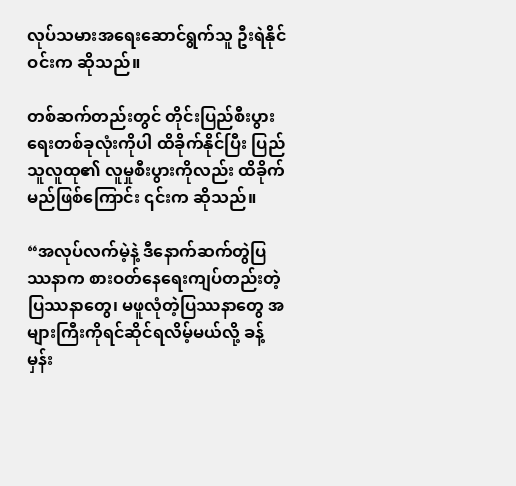လုပ်သမားအရေးဆောင်ရွက်သူ ဦးရဲနိုင်ဝင်းက ဆိုသည်။

တစ်ဆက်တည်းတွင် တိုင်းပြည်စီးပွားရေးတစ်ခုလုံးကိုပါ ထိခိုက်နိုင်ပြီး ပြည်သူလူထု၏ လူမှုစီးပွားကိုလည်း ထိခိုက်မည်ဖြစ်ကြောင်း ၎င်းက ဆိုသည်။

“အလုပ်လက်မဲ့နဲ့ ဒီနောက်ဆက်တွဲပြဿနာက စားဝတ်နေရေးကျပ်တည်းတဲ့ပြဿနာတွေ၊ မဖူလုံတဲ့ပြဿနာတွေ အများကြီးကိုရင်ဆိုင်ရလိမ့်မယ်လို့ ခန့်မှန်း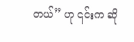တယ်” ဟု ၎င်းက ဆို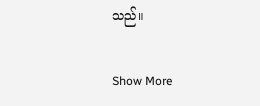သည်။

Show More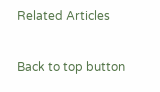Related Articles

Back to top button